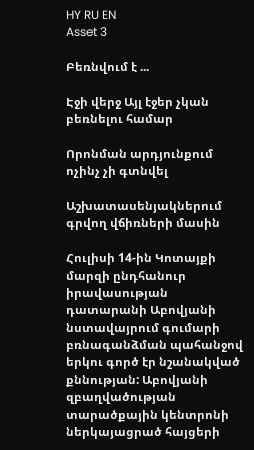HY RU EN
Asset 3

Բեռնվում է ...

Էջի վերջ Այլ էջեր չկան բեռնելու համար

Որոնման արդյունքում ոչինչ չի գտնվել

Աշխատասենյակներում գրվող վճիռների մասին

Հուլիսի 14-ին Կոտայքի մարզի ընդհանուր իրավասության դատարանի Աբովյանի նստավայրում գումարի բռնագանձման պահանջով երկու գործ էր նշանակված քննության: Աբովյանի զբաղվածության տարածքային կենտրոնի ներկայացրած հայցերի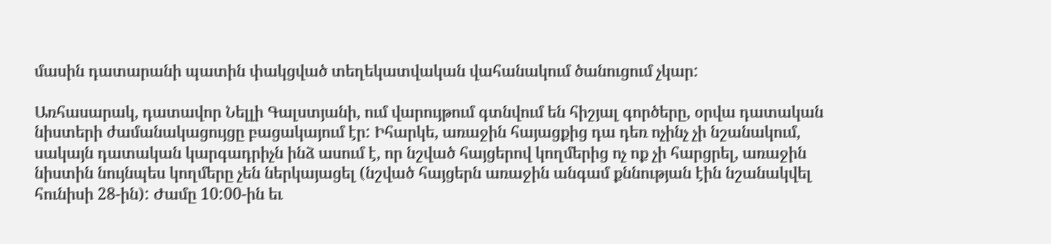մասին դատարանի պատին փակցված տեղեկատվական վահանակում ծանուցում չկար:

Առհասարակ, դատավոր Նելլի Գալստյանի, ում վարույթում գտնվում են հիշյալ գործերը, օրվա դատական նիստերի ժամանակացույցը բացակայում էր: Իհարկե, առաջին հայացքից դա դեռ ոչինչ չի նշանակում, սակայն դատական կարգադրիչն ինձ ասում է, որ նշված հայցերով կողմերից ոչ ոք չի հարցրել, առաջին նիստին նույնպես կողմերը չեն ներկայացել (նշված հայցերն առաջին անգամ քննության էին նշանակվել հունիսի 28-ին): Ժամը 10:00-ին եւ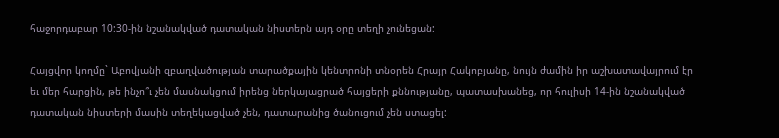հաջորդաբար 10:30-ին նշանակված դատական նիստերն այդ օրը տեղի չունեցան:

Հայցվոր կողմը` Աբովյանի զբաղվածության տարածքային կենտրոնի տնօրեն Հրայր Հակոբյանը, նույն ժամին իր աշխատավայրում էր եւ մեր հարցին, թե ինչո՞ւ չեն մասնակցում իրենց ներկայացրած հայցերի քննությանը, պատասխանեց, որ հուլիսի 14-ին նշանակված դատական նիստերի մասին տեղեկացված չեն, դատարանից ծանուցում չեն ստացել: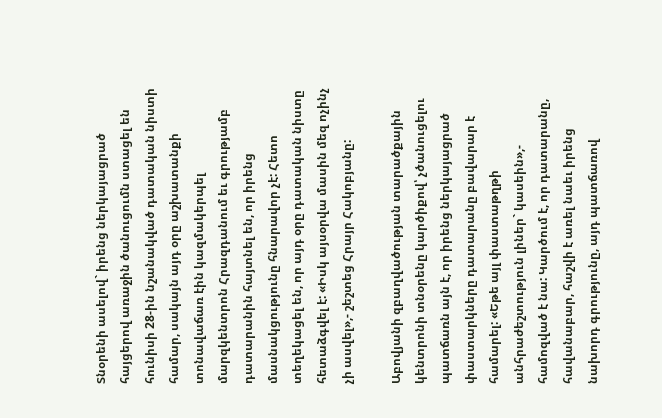Տնօրենի ասելով` իրենց ներկայացրած հայցերով առաջին ծանուցումն ստացել են հունիսի 28-ին նշանակված դատական նիստի համար, սակայն այդ օրը աշխատանքի տոնավաճառ էին կազմակերպել մարզկենտրոն Հրազդանում եւ գրությամբ դատարանին հայտնել են, որ իրենց մասնակցությունը հնարավոր չէ: Հետո տեղեկացել են, որ այդ օրը դատական նիստը հետաձգվել է: «Իսկ այսօրվա մասին մեզ ոչինչ չի ասվել»,- շեշտեց Հրայր Հակոբյանը:

Աբովյանի զբաղվածության տարածքային կենտրոնի տնօրենը կարծիքով՝ չծանուցելու պատճառն այն է, որ իրենց ներկայացրած փաստարկները դատարանը բավարար է համարել: «Եթե այլ փաստաթղթի անհրաժեշտություն լիներ` կասեին»,- համոզված է նա: Կարծում է, որ դատարանը, հավանաբար, հաշվի է առել նաեւ իրենց նախորդ գրությունը, այդ պատճառով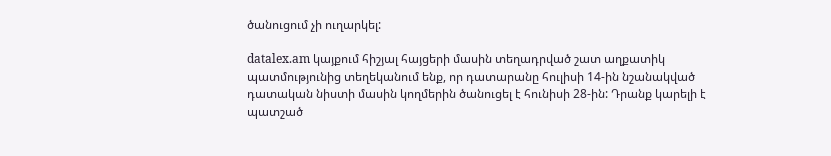ծանուցում չի ուղարկել:

datalex.am կայքում հիշյալ հայցերի մասին տեղադրված շատ աղքատիկ պատմությունից տեղեկանում ենք, որ դատարանը հուլիսի 14-ին նշանակված դատական նիստի մասին կողմերին ծանուցել է հունիսի 28-ին: Դրանք կարելի է պատշած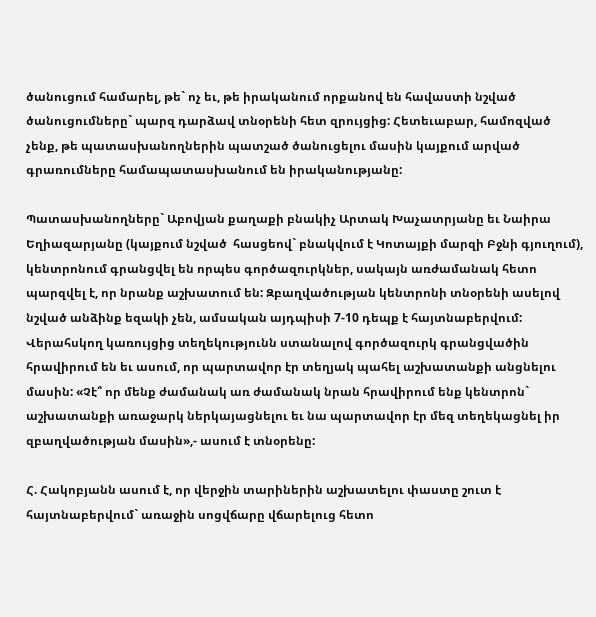ծանուցում համարել, թե` ոչ եւ, թե իրականում որքանով են հավաստի նշված ծանուցումները` պարզ դարձավ տնօրենի հետ զրույցից: Հետեւաբար, համոզված չենք, թե պատասխանողներին պատշած ծանուցելու մասին կայքում արված գրառումները համապատասխանում են իրականությանը:

Պատասխանողները` Աբովյան քաղաքի բնակիչ Արտակ Խաչատրյանը եւ Նաիրա Եղիազարյանը (կայքում նշված  հասցեով` բնակվում է Կոտայքի մարզի Բջնի գյուղում), կենտրոնում գրանցվել են որպես գործազուրկներ, սակայն առժամանակ հետո պարզվել է, որ նրանք աշխատում են: Զբաղվածության կենտրոնի տնօրենի ասելով նշված անձինք եզակի չեն, ամսական այդպիսի 7-10 դեպք է հայտնաբերվում: Վերահսկող կառույցից տեղեկությունն ստանալով գործազուրկ գրանցվածին հրավիրում են եւ ասում, որ պարտավոր էր տեղյակ պահել աշխատանքի անցնելու  մասին: «Չէ՞ որ մենք ժամանակ առ ժամանակ նրան հրավիրում ենք կենտրոն` աշխատանքի առաջարկ ներկայացնելու եւ նա պարտավոր էր մեզ տեղեկացնել իր զբաղվածության մասին»,- ասում է տնօրենը:

Հ. Հակոբյանն ասում է, որ վերջին տարիներին աշխատելու փաստը շուտ է հայտնաբերվում` առաջին սոցվճարը վճարելուց հետո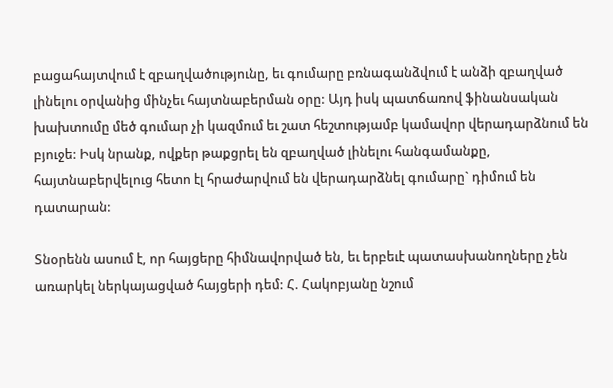բացահայտվում է զբաղվածությունը, եւ գումարը բռնագանձվում է անձի զբաղված լինելու օրվանից մինչեւ հայտնաբերման օրը: Այդ իսկ պատճառով ֆինանսական խախտումը մեծ գումար չի կազմում եւ շատ հեշտությամբ կամավոր վերադարձնում են բյուջե: Իսկ նրանք, ովքեր թաքցրել են զբաղված լինելու հանգամանքը, հայտնաբերվելուց հետո էլ հրաժարվում են վերադարձնել գումարը` դիմում են դատարան:

Տնօրենն ասում է, որ հայցերը հիմնավորված են, եւ երբեւէ պատասխանողները չեն առարկել ներկայացված հայցերի դեմ: Հ. Հակոբյանը նշում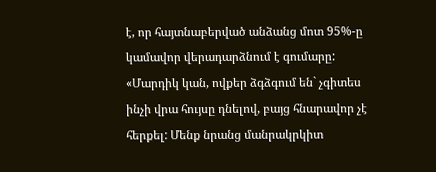է, որ հայտնաբերված անձանց մոտ 95%-ը կամավոր վերադարձնում է գումարը: «Մարդիկ կան, ովքեր ձգձգում են` չգիտես ինչի վրա հույսը դնելով, բայց հնարավոր չէ հերքել: Մենք նրանց մանրակրկիտ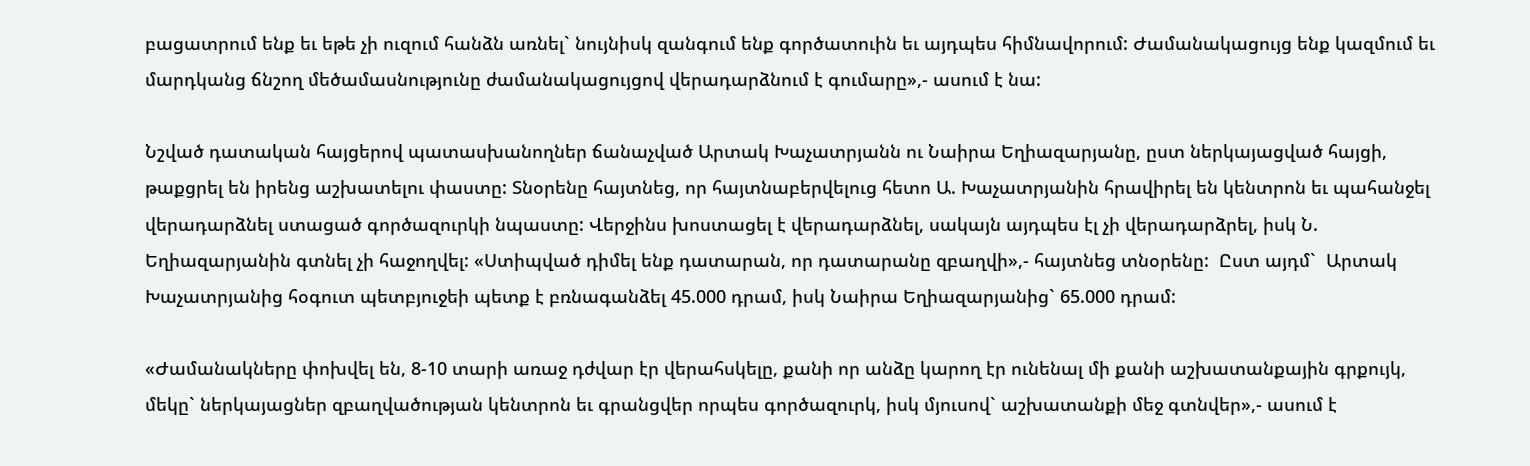բացատրում ենք եւ եթե չի ուզում հանձն առնել` նույնիսկ զանգում ենք գործատուին եւ այդպես հիմնավորում: Ժամանակացույց ենք կազմում եւ մարդկանց ճնշող մեծամասնությունը ժամանակացույցով վերադարձնում է գումարը»,- ասում է նա:

Նշված դատական հայցերով պատասխանողներ ճանաչված Արտակ Խաչատրյանն ու Նաիրա Եղիազարյանը, ըստ ներկայացված հայցի, թաքցրել են իրենց աշխատելու փաստը: Տնօրենը հայտնեց, որ հայտնաբերվելուց հետո Ա. Խաչատրյանին հրավիրել են կենտրոն եւ պահանջել վերադարձնել ստացած գործազուրկի նպաստը: Վերջինս խոստացել է վերադարձնել, սակայն այդպես էլ չի վերադարձրել, իսկ Ն. Եղիազարյանին գտնել չի հաջողվել: «Ստիպված դիմել ենք դատարան, որ դատարանը զբաղվի»,- հայտնեց տնօրենը:  Ըստ այդմ`  Արտակ Խաչատրյանից հօգուտ պետբյուջեի պետք է բռնագանձել 45.000 դրամ, իսկ Նաիրա Եղիազարյանից` 65.000 դրամ:

«Ժամանակները փոխվել են, 8-10 տարի առաջ դժվար էր վերահսկելը, քանի որ անձը կարող էր ունենալ մի քանի աշխատանքային գրքույկ, մեկը` ներկայացներ զբաղվածության կենտրոն եւ գրանցվեր որպես գործազուրկ, իսկ մյուսով` աշխատանքի մեջ գտնվեր»,- ասում է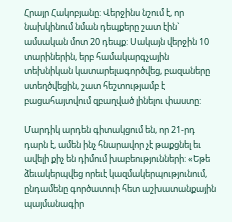Հրայր Հակոբյանը: Վերջինս նշում է, որ նախկինում նման դեպքերը շատ էին` ամսական մոտ 20 դեպք: Սակայն վերջին 10 տարիներին, երբ համակարգչային տեխնիկան կատարելագործվեց, բազաները ստեղծվեցին, շատ հեշտությամբ է բացահայտվում զբաղված լինելու փաստը:

Մարդիկ արդեն գիտակցում են, որ 21-րդ դարն է, ամեն ինչ հնարավոր չէ թաքցնել եւ ավելի քիչ են դիմում խաբեությունների: «Եթե ձեւակերպվեց որեւէ կազմակերպությունում, ընդամենը գործատուի հետ աշխատանքային պայմանագիր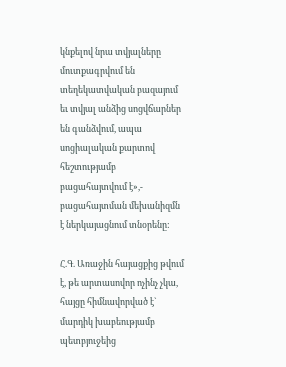կնքելով նրա տվյալները մուտքագրվում են տեղեկատվական բազայում եւ տվյալ անձից սոցվճարներ են գանձվում, ապա սոցիալական քարտով հեշտությամբ բացահայտվում է»,- բացահայտման մեխանիզմն է ներկայացնում տնօրենը:

Հ.Գ. Առաջին հայացքից թվում է, թե արտասովոր ոչինչ չկա, հայցը հիմնավորված է` մարդիկ խաբեությամբ պետբյուջեից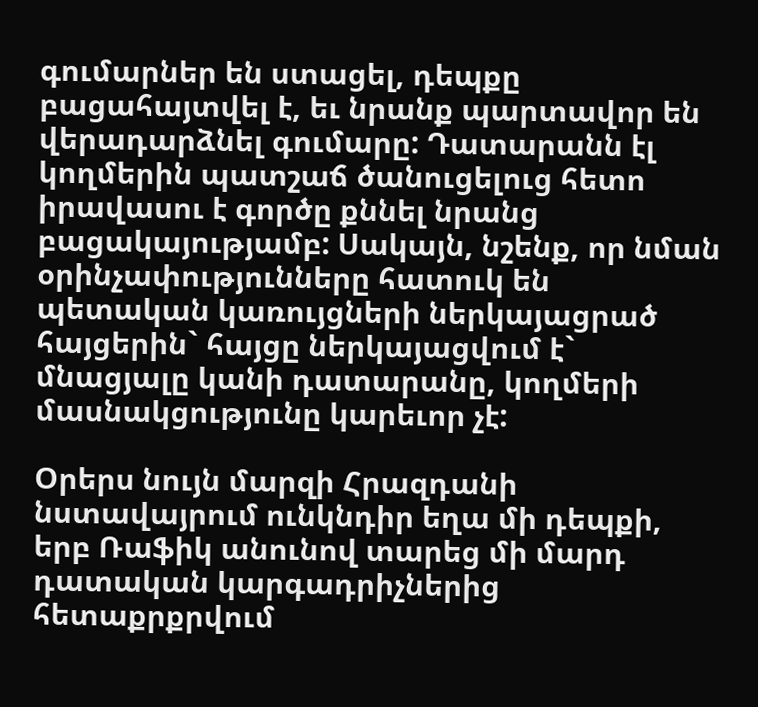գումարներ են ստացել, դեպքը բացահայտվել է, եւ նրանք պարտավոր են վերադարձնել գումարը: Դատարանն էլ կողմերին պատշաճ ծանուցելուց հետո իրավասու է գործը քննել նրանց բացակայությամբ: Սակայն, նշենք, որ նման օրինչափությունները հատուկ են պետական կառույցների ներկայացրած հայցերին` հայցը ներկայացվում է` մնացյալը կանի դատարանը, կողմերի մասնակցությունը կարեւոր չէ:

Օրերս նույն մարզի Հրազդանի նստավայրում ունկնդիր եղա մի դեպքի, երբ Ռաֆիկ անունով տարեց մի մարդ դատական կարգադրիչներից հետաքրքրվում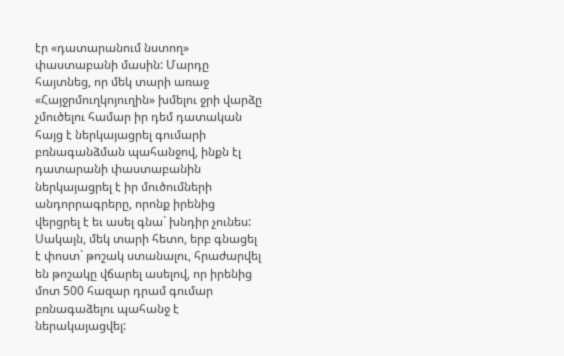էր «դատարանում նստող» փաստաբանի մասին: Մարդը հայտնեց, որ մեկ տարի առաջ «Հայջրմուղկոյուղին» խմելու ջրի վարձը չմուծելու համար իր դեմ դատական հայց է ներկայացրել գումարի բռնագանձման պահանջով, ինքն էլ դատարանի փաստաբանին ներկայացրել է իր մուծումների անդորրագրերը, որոնք իրենից վերցրել է եւ ասել գնա` խնդիր չունես: Սակայն, մեկ տարի հետո, երբ գնացել է փոստ` թոշակ ստանալու, հրաժարվել են թոշակը վճարել ասելով, որ իրենից մոտ 500 հազար դրամ գումար բռնագաձելու պահանջ է ներակայացվել: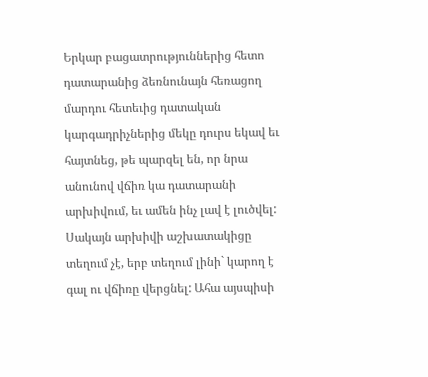Երկար բացատրություններից հետո դատարանից ձեռնունայն հեռացող մարդու հետեւից դատական կարգադրիչներից մեկը դուրս եկավ եւ հայտնեց, թե պարզել են, որ նրա անունով վճիռ կա դատարանի արխիվում, եւ ամեն ինչ լավ է լուծվել: Սակայն արխիվի աշխատակիցը տեղում չէ, երբ տեղում լինի` կարող է գալ ու վճիռը վերցնել: Ահա այսպիսի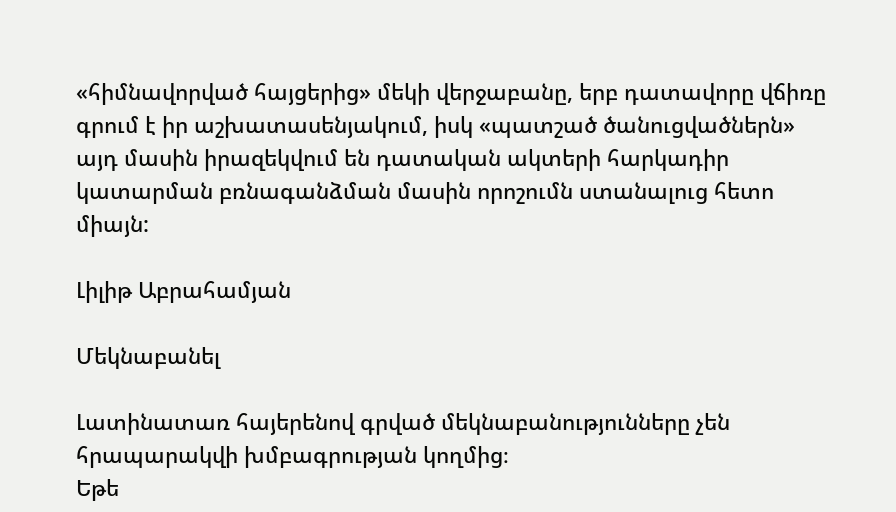«հիմնավորված հայցերից» մեկի վերջաբանը, երբ դատավորը վճիռը գրում է իր աշխատասենյակում, իսկ «պատշած ծանուցվածներն» այդ մասին իրազեկվում են դատական ակտերի հարկադիր կատարման բռնագանձման մասին որոշումն ստանալուց հետո միայն:

Լիլիթ Աբրահամյան

Մեկնաբանել

Լատինատառ հայերենով գրված մեկնաբանությունները չեն հրապարակվի խմբագրության կողմից։
Եթե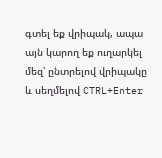գտել եք վրիպակ, ապա այն կարող եք ուղարկել մեզ՝ ընտրելով վրիպակը և սեղմելով CTRL+Enter